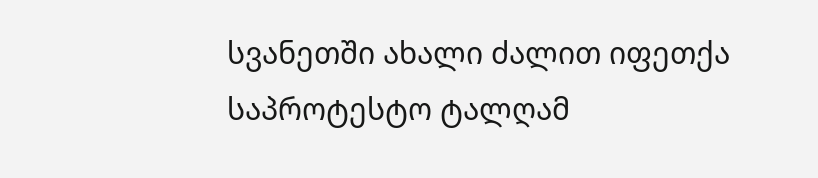სვანეთში ახალი ძალით იფეთქა საპროტესტო ტალღამ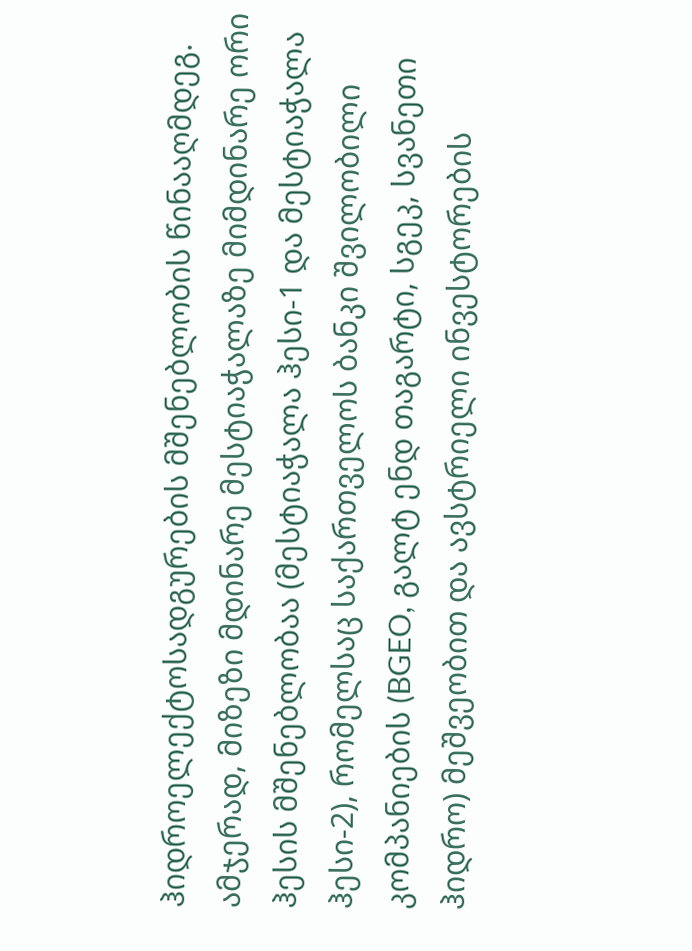ჰიდროელექტოსადგურების მშენებლობის წინააღმდეგ. ამჯერად, მიზეზი მდინარე მესტიაჭალაზე მიმდინარე ორი ჰესის მშენებლობაა (მესტიაჭალა ჰესი-1 და მესტიაჭალა ჰესი-2), რომელსაც საქართველოს ბანკი შვილობილი კომპანიების (BGEO, გალტ ენდ თაგარტი, სგეკ, სვანეთი ჰიდრო) მეშვეობით და ავსტრიელი ინვესტორების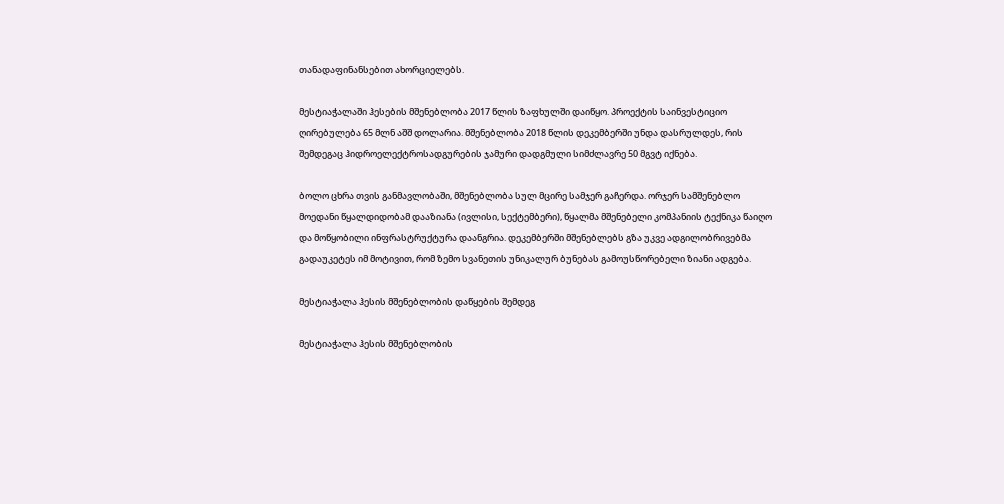თანადაფინანსებით ახორციელებს.

მესტიაჭალაში ჰესების მშენებლობა 2017 წლის ზაფხულში დაიწყო. პროექტის საინვესტიციო ღირებულება 65 მლნ აშშ დოლარია. მშენებლობა 2018 წლის დეკემბერში უნდა დასრულდეს, რის შემდეგაც ჰიდროელექტროსადგურების ჯამური დადგმული სიმძლავრე 50 მგვტ იქნება.

ბოლო ცხრა თვის განმავლობაში, მშენებლობა სულ მცირე სამჯერ გაჩერდა. ორჯერ სამშენებლო მოედანი წყალდიდობამ დააზიანა (ივლისი, სექტემბერი), წყალმა მშენებელი კომპანიის ტექნიკა წაიღო და მოწყობილი ინფრასტრუქტურა დაანგრია. დეკემბერში მშენებლებს გზა უკვე ადგილობრივებმა გადაუკეტეს იმ მოტივით, რომ ზემო სვანეთის უნიკალურ ბუნებას გამოუსწორებელი ზიანი ადგება.

მესტიაჭალა ჰესის მშენებლობის დაწყების შემდეგ

მესტიაჭალა ჰესის მშენებლობის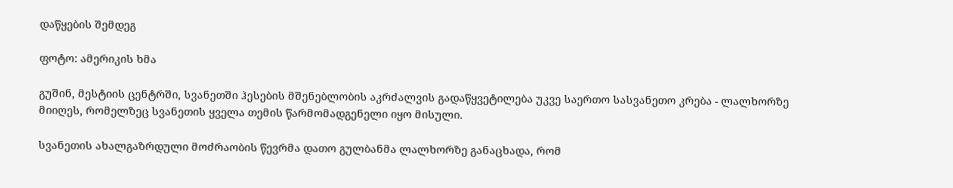დაწყების შემდეგ

ფოტო: ამერიკის ხმა

გუშინ, მესტიის ცენტრში, სვანეთში ჰესების მშენებლობის აკრძალვის გადაწყვეტილება უკვე საერთო სასვანეთო კრება - ლალხორზე მიიღეს, რომელზეც სვანეთის ყველა თემის წარმომადგენელი იყო მისული.

სვანეთის ახალგაზრდული მოძრაობის წევრმა დათო გულბანმა ლალხორზე განაცხადა, რომ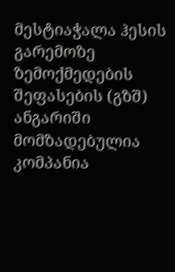მესტიაჭალა ჰესის გარემოზე ზემოქმედების შეფასების (გზშ) ანგარიში მომზადებულია კომპანია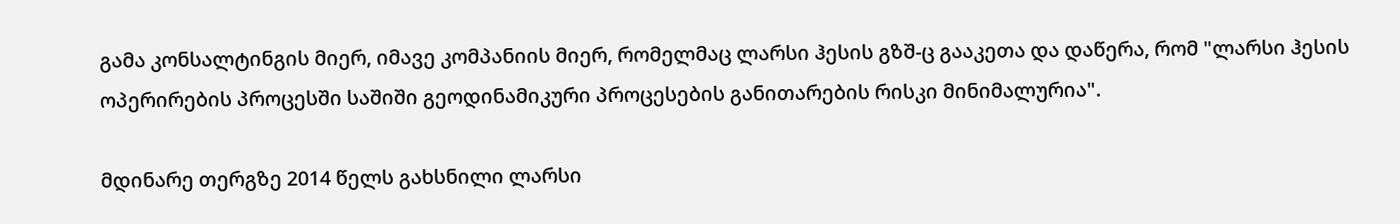გამა კონსალტინგის მიერ, იმავე კომპანიის მიერ, რომელმაც ლარსი ჰესის გზშ-ც გააკეთა და დაწერა, რომ "ლარსი ჰესის ოპერირების პროცესში საშიში გეოდინამიკური პროცესების განითარების რისკი მინიმალურია".

მდინარე თერგზე 2014 წელს გახსნილი ლარსი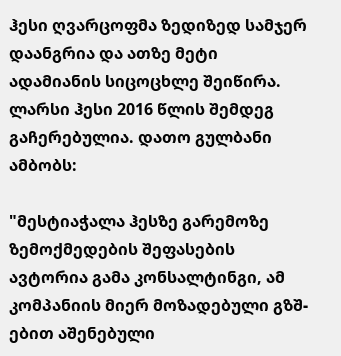ჰესი ღვარცოფმა ზედიზედ სამჯერ დაანგრია და ათზე მეტი ადამიანის სიცოცხლე შეიწირა. ლარსი ჰესი 2016 წლის შემდეგ გაჩერებულია. დათო გულბანი ამბობს:

"მესტიაჭალა ჰესზე გარემოზე ზემოქმედების შეფასების ავტორია გამა კონსალტინგი, ამ კომპანიის მიერ მოზადებული გზშ-ებით აშენებული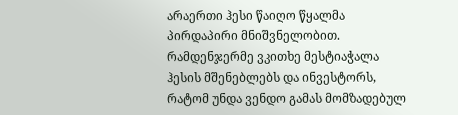არაერთი ჰესი წაიღო წყალმა პირდაპირი მნიშვნელობით. რამდენჯერმე ვკითხე მესტიაჭალა ჰესის მშენებლებს და ინვესტორს, რატომ უნდა ვენდო გამას მომზადებულ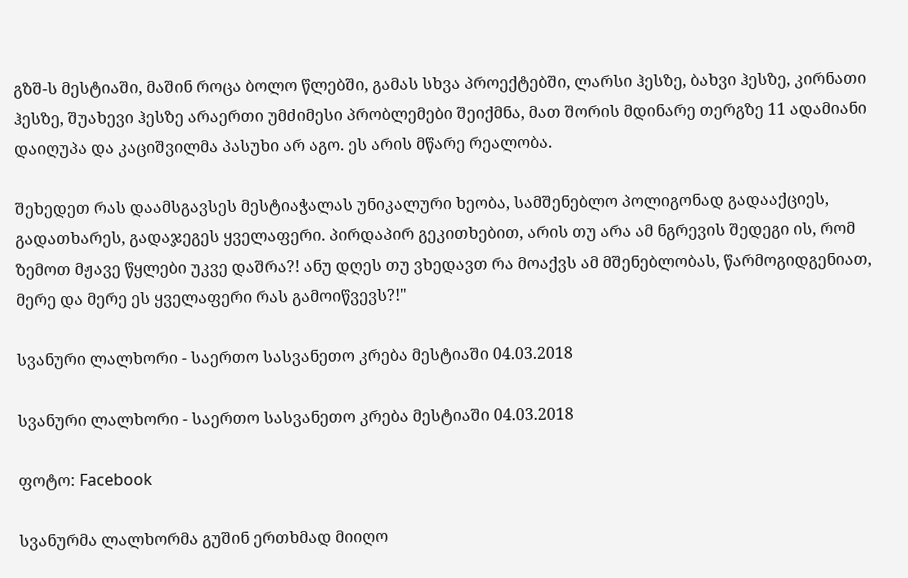გზშ-ს მესტიაში, მაშინ როცა ბოლო წლებში, გამას სხვა პროექტებში, ლარსი ჰესზე, ბახვი ჰესზე, კირნათი ჰესზე, შუახევი ჰესზე არაერთი უმძიმესი პრობლემები შეიქმნა, მათ შორის მდინარე თერგზე 11 ადამიანი დაიღუპა და კაციშვილმა პასუხი არ აგო. ეს არის მწარე რეალობა.

შეხედეთ რას დაამსგავსეს მესტიაჭალას უნიკალური ხეობა, სამშენებლო პოლიგონად გადააქციეს, გადათხარეს, გადაჯეგეს ყველაფერი. პირდაპირ გეკითხებით, არის თუ არა ამ ნგრევის შედეგი ის, რომ ზემოთ მჟავე წყლები უკვე დაშრა?! ანუ დღეს თუ ვხედავთ რა მოაქვს ამ მშენებლობას, წარმოგიდგენიათ, მერე და მერე ეს ყველაფერი რას გამოიწვევს?!"

სვანური ლალხორი - საერთო სასვანეთო კრება მესტიაში 04.03.2018

სვანური ლალხორი - საერთო სასვანეთო კრება მესტიაში 04.03.2018

ფოტო: Facebook

სვანურმა ლალხორმა გუშინ ერთხმად მიიღო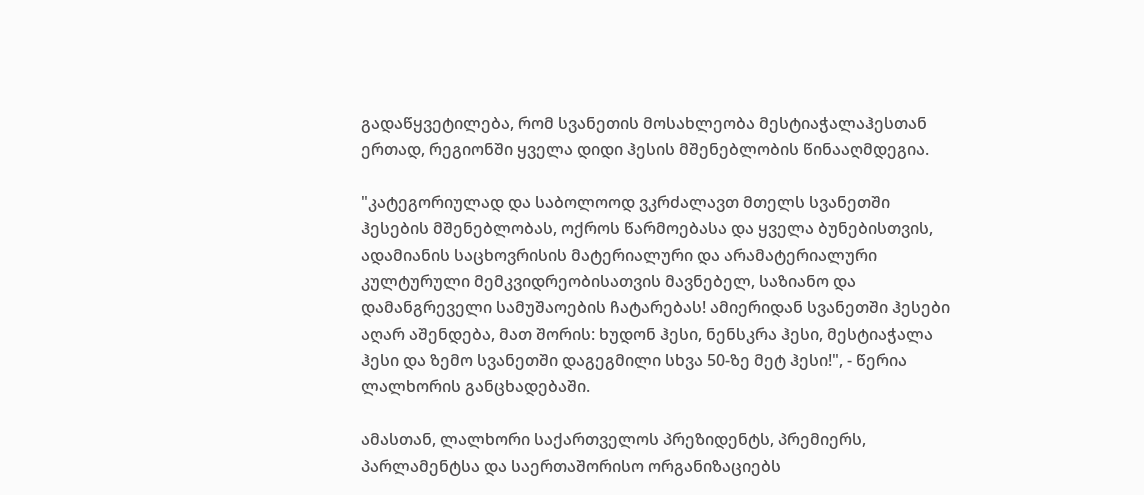გადაწყვეტილება, რომ სვანეთის მოსახლეობა მესტიაჭალაჰესთან ერთად, რეგიონში ყველა დიდი ჰესის მშენებლობის წინააღმდეგია.

"კატეგორიულად და საბოლოოდ ვკრძალავთ მთელს სვანეთში ჰესების მშენებლობას, ოქროს წარმოებასა და ყველა ბუნებისთვის, ადამიანის საცხოვრისის მატერიალური და არამატერიალური კულტურული მემკვიდრეობისათვის მავნებელ, საზიანო და დამანგრეველი სამუშაოების ჩატარებას! ამიერიდან სვანეთში ჰესები აღარ აშენდება, მათ შორის: ხუდონ ჰესი, ნენსკრა ჰესი, მესტიაჭალა ჰესი და ზემო სვანეთში დაგეგმილი სხვა 50-ზე მეტ ჰესი!", - წერია ლალხორის განცხადებაში.

ამასთან, ლალხორი საქართველოს პრეზიდენტს, პრემიერს, პარლამენტსა და საერთაშორისო ორგანიზაციებს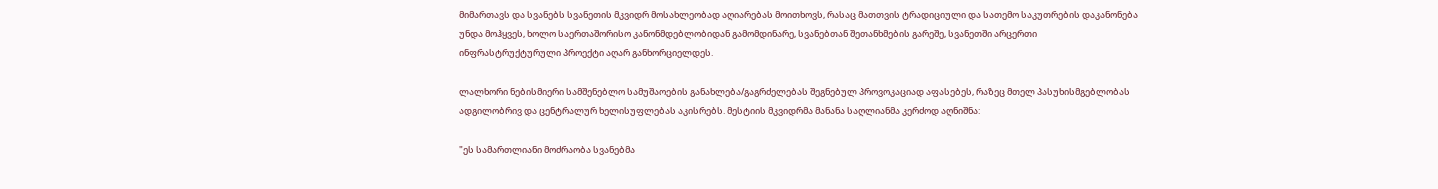მიმართავს და სვანებს სვანეთის მკვიდრ მოსახლეობად აღიარებას მოითხოვს, რასაც მათთვის ტრადიციული და სათემო საკუთრების დაკანონება უნდა მოჰყვეს, ხოლო საერთაშორისო კანონმდებლობიდან გამომდინარე, სვანებთან შეთანხმების გარეშე, სვანეთში არცერთი ინფრასტრუქტურული პროექტი აღარ განხორციელდეს.

ლალხორი ნებისმიერი სამშენებლო სამუშაოების განახლება/გაგრძელებას შეგნებულ პროვოკაციად აფასებეს, რაზეც მთელ პასუხისმგებლობას ადგილობრივ და ცენტრალურ ხელისუფლებას აკისრებს. მესტიის მკვიდრმა მანანა საღლიანმა კერძოდ აღნიშნა:

"ეს სამართლიანი მოძრაობა სვანებმა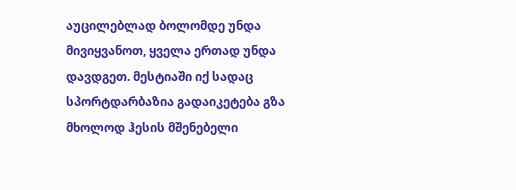აუცილებლად ბოლომდე უნდა მივიყვანოთ, ყველა ერთად უნდა დავდგეთ. მესტიაში იქ სადაც სპორტდარბაზია გადაიკეტება გზა მხოლოდ ჰესის მშენებელი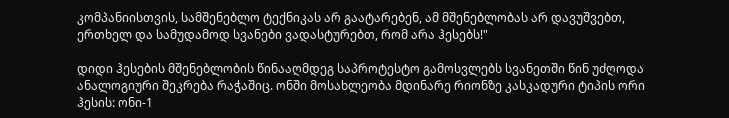კომპანიისთვის, სამშენებლო ტექნიკას არ გაატარებენ, ამ მშენებლობას არ დავუშვებთ, ერთხელ და სამუდამოდ სვანები ვადასტურებთ, რომ არა ჰესებს!"

დიდი ჰესების მშენებლობის წინააღმდეგ საპროტესტო გამოსვლებს სვანეთში წინ უძღოდა ანალოგიური შეკრება რაჭაშიც. ონში მოსახლეობა მდინარე რიონზე კასკადური ტიპის ორი ჰესის: ონი-1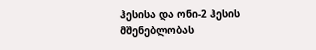ჰესისა და ონი-2 ჰესის მშენებლობას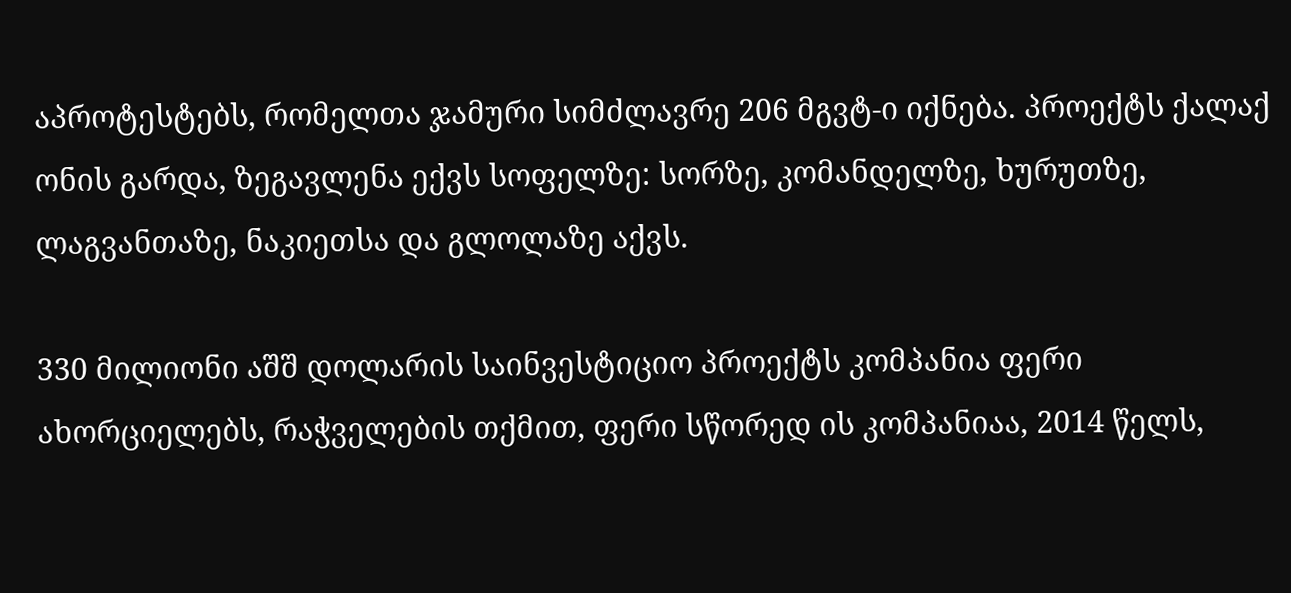აპროტესტებს, რომელთა ჯამური სიმძლავრე 206 მგვტ-ი იქნება. პროექტს ქალაქ ონის გარდა, ზეგავლენა ექვს სოფელზე: სორზე, კომანდელზე, ხურუთზე, ლაგვანთაზე, ნაკიეთსა და გლოლაზე აქვს.

330 მილიონი აშშ დოლარის საინვესტიციო პროექტს კომპანია ფერი ახორციელებს, რაჭველების თქმით, ფერი სწორედ ის კომპანიაა, 2014 წელს,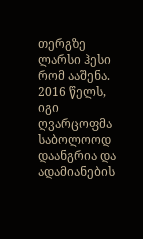თერგზე ლარსი ჰესი რომ ააშენა. 2016 წელს, იგი ღვარცოფმა საბოლოოდ დაანგრია და ადამიანების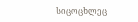სიცოცხლეც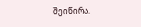შეიწირა.